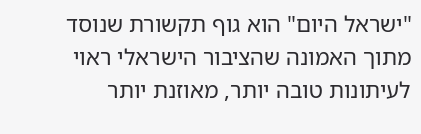"ישראל היום" הוא גוף תקשורת שנוסד מתוך האמונה שהציבור הישראלי ראוי לעיתונות טובה יותר, מאוזנת יותר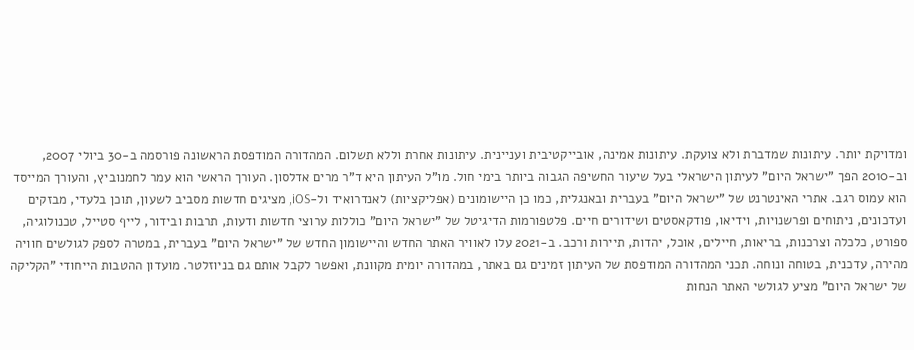ומדויקת יותר. עיתונות שמדברת ולא צועקת. עיתונות אמינה, אובייקטיבית ועניינית. עיתונות אחרת וללא תשלום. המהדורה המודפסת הראשונה פורסמה ב-30 ביולי 2007, וב-2010 הפך "ישראל היום" לעיתון הישראלי בעל שיעור החשיפה הגבוה ביותר בימי חול. מו"ל העיתון היא ד"ר מרים אדלסון. העורך הראשי הוא עמר לחמנוביץ, והעורך המייסד הוא עמוס רגב. אתרי האינטרנט של "ישראל היום" בעברית ובאנגלית, כמו כן היישומונים (אפליקציות) לאנדרואיד ול-iOS, מציגים חדשות מסביב לשעון, תוכן בלעדי, מבזקים ועדכונים, ניתוחים ופרשנויות, וידיאו, פודקאסטים ושידורים חיים. פלטפורמות הדיגיטל של "ישראל היום" כוללות ערוצי חדשות ודעות, תרבות ובידור, לייף סטייל, טכנולוגיה, ספורט, כלכלה וצרכנות, בריאות, חיילים, אוכל, יהדות, תיירות ורכב. ב-2021 עלו לאוויר האתר החדש והיישומון החדש של "ישראל היום" בעברית, במטרה לספק לגולשים חוויה מהירה, עדכנית, בטוחה ונוחה. תכני המהדורה המודפסת של העיתון זמינים גם באתר, במהדורה יומית מקוונת, ואפשר לקבל אותם גם בניוזלטר. מועדון ההטבות הייחודי "הקליקה של ישראל היום" מציע לגולשי האתר הנחות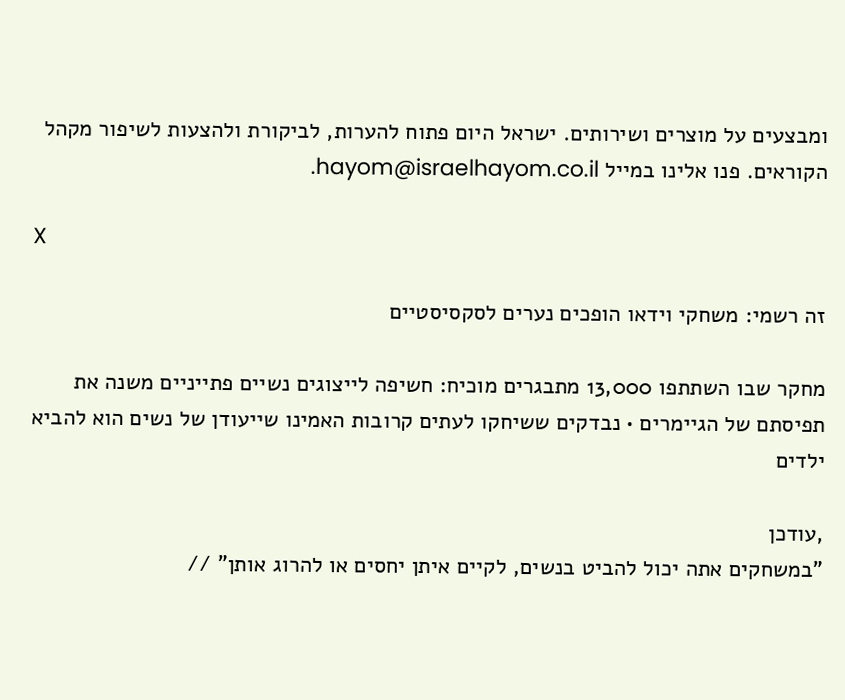ומבצעים על מוצרים ושירותים. ישראל היום פתוח להערות, לביקורת ולהצעות לשיפור מקהל הקוראים. פנו אלינו במייל hayom@israelhayom.co.il.

X

זה רשמי: משחקי וידאו הופכים נערים לסקסיסטיים

מחקר שבו השתתפו 13,000 מתבגרים מוכיח: חשיפה לייצוגים נשיים פתייניים משנה את תפיסתם של הגיימרים • נבדקים ששיחקו לעתים קרובות האמינו שייעודן של נשים הוא להביא ילדים

,עודכן
"במשחקים אתה יכול להביט בנשים, לקיים איתן יחסים או להרוג אותן" //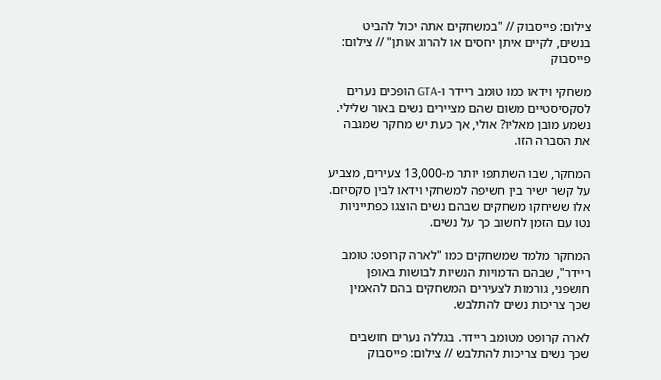צילום: פייסבוק // "במשחקים אתה יכול להביט בנשים, לקיים איתן יחסים או להרוג אותן" // צילום: פייסבוק

משחקי וידאו כמו טומב ריידר ו-GTA הופכים נערים לסקסיסטיים משום שהם מציירים נשים באור שלילי. נשמע מובן מאליו? אולי, אך כעת יש מחקר שמגבה את הסברה הזו.

המחקר, שבו השתתפו יותר מ-13,000 צעירים, מצביע על קשר ישיר בין חשיפה למשחקי וידאו לבין סקסיזם. אלו ששיחקו משחקים שבהם נשים הוצגו כפתייניות נטו עם הזמן לחשוב כך על נשים.

המחקר מלמד שמשחקים כמו "לארה קרופט: טומב ריידר", שבהם הדמויות הנשיות לבושות באופן חושפני, גורמות לצעירים המשחקים בהם להאמין שכך צריכות נשים להתלבש.

לארה קרופט מטומב ריידר. בגללה נערים חושבים שכך נשים צריכות להתלבש // צילום: פייסבוק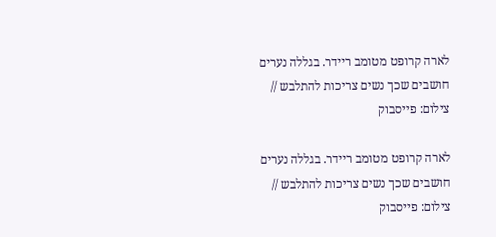לארה קרופט מטומב ריידר. בגללה נערים חושבים שכך נשים צריכות להתלבש // צילום: פייסבוק

לארה קרופט מטומב ריידר. בגללה נערים חושבים שכך נשים צריכות להתלבש // צילום: פייסבוק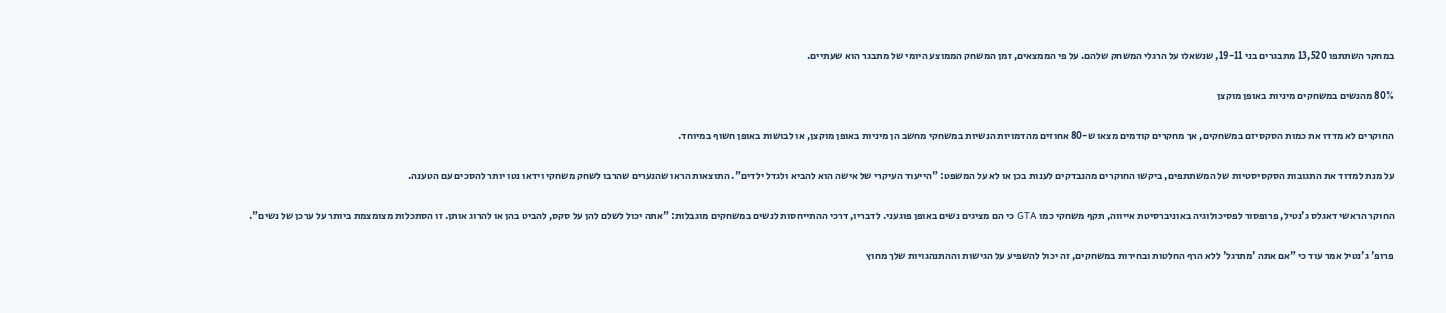במחקר השתתפו 13,520 מתבגרים בני 19-11, שנשאלו על הרגלי המשחק שלהם. על פי הממצאים, זמן המשחק הממוצע היומי של מתבגר הוא שעתיים.

80% מהנשים במשחקים מיניות באופן מוקצן

החוקרים לא מדדו את כמות הסקסיזם במשחקים, אך מחקרים קודמים מצאו ש-80 אחוזים מהדמויות הנשיות במשחקי מחשב הן מיניות באופן מוקצן, או לבושות באופן חשוף במיוחד.

על מנת למדוד את התגובות הסקסיסטיות של המשתתפים, ביקשו החוקרים מהנבדקים לענות בכן או לא על המשפט: "הייעוד העיקרי של אישה הוא להביא ולגדל ילדים". התוצאות הראו שהנערים שהרבו לשחק משחקי וידאו נטו יותר להסכים עם הטענה.

החוקר הראשי דאגלס ג'נטיל, פרופסור לפסיכולוגיה באוניברסיטת אייווה, תקף משחקי כמו GTA כי הם מציגים נשים באופן פוגעני. לדבריו, דרכי ההתייחסות לנשים במשחקים מוגבלות: "אתה יכול לשלם להן על סקס, להביט בהן או להרוג אותן. זו הסתכלות מצומצמת ביותר על ערכן של נשים".

פרופ' ג'נטיל אמר עוד כי "אם אתה 'מתרגל' ללא הרף החלטות ובחירות במשחקים, זה יכול להשפיע על הגישות וההתנהגויות שלך מחוץ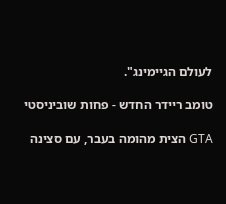לעולם הגיימינג".

טומב ריידר החדש - פחות שוביניסטי

GTA הצית מהומה בעבר, עם סצינה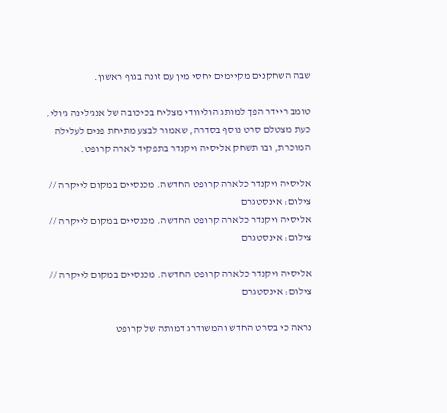שבה השחקנים מקיימים יחסי מין עם זונה בגוף ראשון.

טומב ריידר הפך למותג הוליוודי מצליח בכיכובה של אנג'לינה ג'ולי. כעת מצטלם סרט נוסף בסדרה, שאמור לבצע מתיחת פנים לעלילה המוכרת, ובו תשחק אליסיה ויקנדר בתפקיד לארה קרופט.

אליסיה ויקנדר כלארה קרופט החדשה. מכנסיים במקום לייקרה // צילום: אינסטגרם
אליסיה ויקנדר כלארה קרופט החדשה. מכנסיים במקום לייקרה // צילום: אינסטגרם

אליסיה ויקנדר כלארה קרופט החדשה. מכנסיים במקום לייקרה // צילום: אינסטגרם

נראה כי בסרט החדש והמשודרג דמותה של קרופט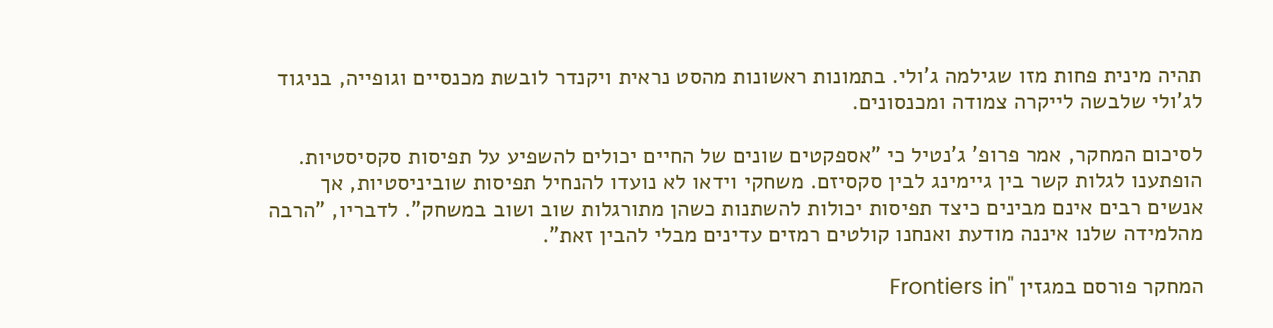תהיה מינית פחות מזו שגילמה ג'ולי. בתמונות ראשונות מהסט נראית ויקנדר לובשת מכנסיים וגופייה, בניגוד לג'ולי שלבשה לייקרה צמודה ומכנסונים.

לסיכום המחקר, אמר פרופ' ג'נטיל כי "אספקטים שונים של החיים יכולים להשפיע על תפיסות סקסיסטיות. הופתענו לגלות קשר בין גיימינג לבין סקסיזם. משחקי וידאו לא נועדו להנחיל תפיסות שוביניסטיות, אך אנשים רבים אינם מבינים כיצד תפיסות יכולות להשתנות כשהן מתורגלות שוב ושוב במשחק". לדבריו, "הרבה מהלמידה שלנו איננה מודעת ואנחנו קולטים רמזים עדינים מבלי להבין זאת".

המחקר פורסם במגזין "Frontiers in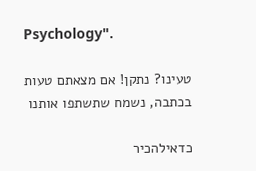Psychology".

טעינו? נתקן! אם מצאתם טעות בכתבה, נשמח שתשתפו אותנו

כדאילהכיר